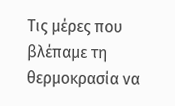Τις μέρες που βλέπαμε τη θερμοκρασία να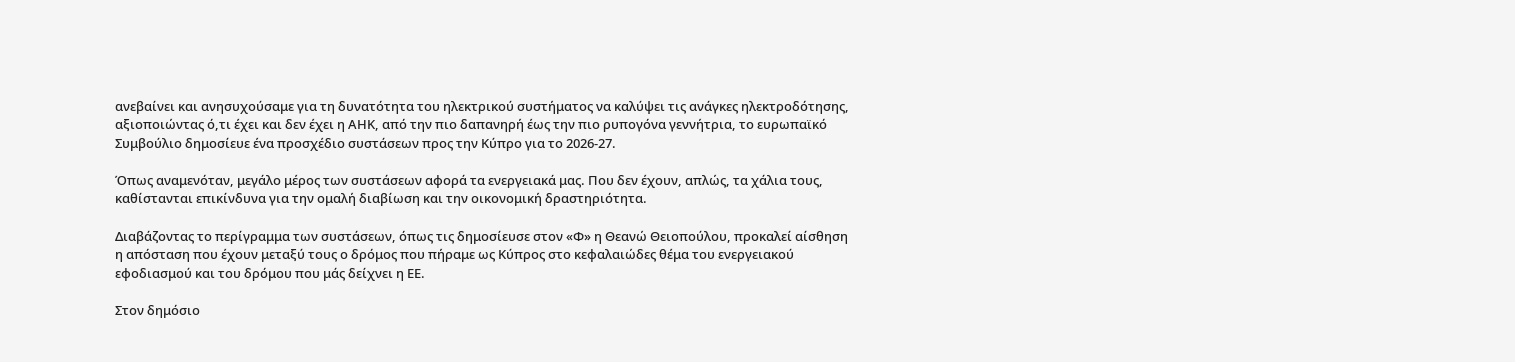ανεβαίνει και ανησυχούσαμε για τη δυνατότητα του ηλεκτρικού συστήματος να καλύψει τις ανάγκες ηλεκτροδότησης, αξιοποιώντας ό,τι έχει και δεν έχει η ΑΗΚ, από την πιο δαπανηρή έως την πιο ρυπογόνα γεννήτρια, το ευρωπαϊκό Συμβούλιο δημοσίευε ένα προσχέδιο συστάσεων προς την Κύπρο για το 2026-27.

Όπως αναμενόταν, μεγάλο μέρος των συστάσεων αφορά τα ενεργειακά μας. Που δεν έχουν, απλώς, τα χάλια τους, καθίστανται επικίνδυνα για την ομαλή διαβίωση και την οικονομική δραστηριότητα.

Διαβάζοντας το περίγραμμα των συστάσεων, όπως τις δημοσίευσε στον «Φ» η Θεανώ Θειοπούλου, προκαλεί αίσθηση η απόσταση που έχουν μεταξύ τους ο δρόμος που πήραμε ως Κύπρος στο κεφαλαιώδες θέμα του ενεργειακού εφοδιασμού και του δρόμου που μάς δείχνει η ΕΕ.

Στον δημόσιο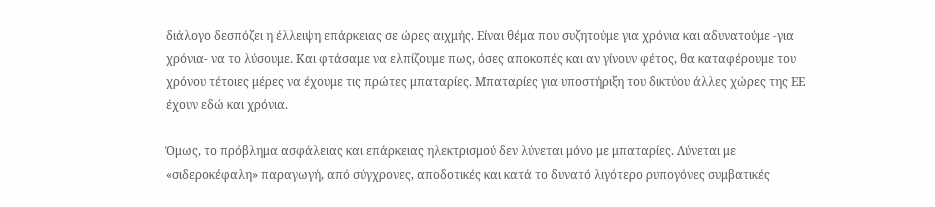διάλογο δεσπόζει η έλλειψη επάρκειας σε ώρες αιχμής. Είναι θέμα που συζητούμε για χρόνια και αδυνατούμε -για χρόνια- να το λύσουμε. Και φτάσαμε να ελπίζουμε πως, όσες αποκοπές και αν γίνουν φέτος, θα καταφέρουμε του χρόνου τέτοιες μέρες να έχουμε τις πρώτες μπαταρίες. Μπαταρίες για υποστήριξη του δικτύου άλλες χώρες της ΕΕ έχουν εδώ και χρόνια.

Όμως, το πρόβλημα ασφάλειας και επάρκειας ηλεκτρισμού δεν λύνεται μόνο με μπαταρίες. Λύνεται με «σιδεροκέφαλη» παραγωγή, από σύγχρονες, αποδοτικές και κατά το δυνατό λιγότερο ρυπογόνες συμβατικές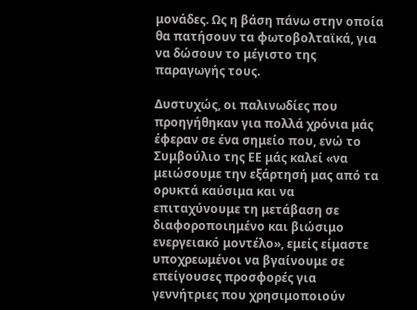μονάδες. Ως η βάση πάνω στην οποία θα πατήσουν τα φωτοβολταϊκά, για να δώσουν το μέγιστο της παραγωγής τους.

Δυστυχώς, οι παλινωδίες που προηγήθηκαν για πολλά χρόνια μάς έφεραν σε ένα σημείο που, ενώ το Συμβούλιο της ΕΕ μάς καλεί «να μειώσουμε την εξάρτησή μας από τα ορυκτά καύσιμα και να επιταχύνουμε τη μετάβαση σε διαφοροποιημένο και βιώσιμο ενεργειακό μοντέλο», εμείς είμαστε υποχρεωμένοι να βγαίνουμε σε επείγουσες προσφορές για γεννήτριες που χρησιμοποιούν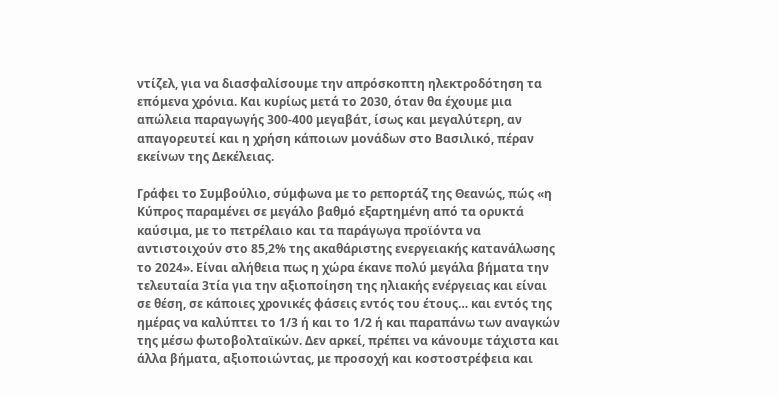ντίζελ, για να διασφαλίσουμε την απρόσκοπτη ηλεκτροδότηση τα επόμενα χρόνια. Και κυρίως μετά το 2030, όταν θα έχουμε μια απώλεια παραγωγής 300-400 μεγαβάτ, ίσως και μεγαλύτερη, αν απαγορευτεί και η χρήση κάποιων μονάδων στο Βασιλικό, πέραν εκείνων της Δεκέλειας.

Γράφει το Συμβούλιο, σύμφωνα με το ρεπορτάζ της Θεανώς, πώς «η Κύπρος παραμένει σε μεγάλο βαθμό εξαρτημένη από τα ορυκτά καύσιμα, με το πετρέλαιο και τα παράγωγα προϊόντα να αντιστοιχούν στο 85,2% της ακαθάριστης ενεργειακής κατανάλωσης το 2024». Είναι αλήθεια πως η χώρα έκανε πολύ μεγάλα βήματα την τελευταία 3τία για την αξιοποίηση της ηλιακής ενέργειας και είναι σε θέση, σε κάποιες χρονικές φάσεις εντός του έτους… και εντός της ημέρας να καλύπτει το 1/3 ή και το 1/2 ή και παραπάνω των αναγκών της μέσω φωτοβολταϊκών. Δεν αρκεί, πρέπει να κάνουμε τάχιστα και άλλα βήματα, αξιοποιώντας, με προσοχή και κοστοστρέφεια και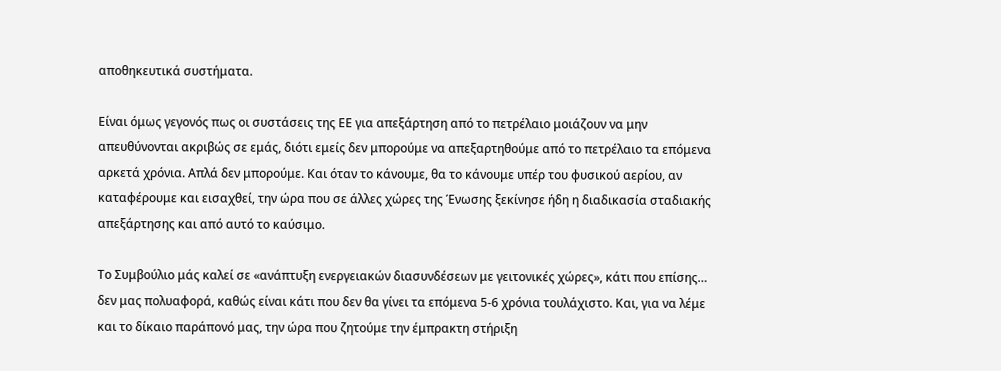αποθηκευτικά συστήματα.

Είναι όμως γεγονός πως οι συστάσεις της ΕΕ για απεξάρτηση από το πετρέλαιο μοιάζουν να μην απευθύνονται ακριβώς σε εμάς, διότι εμείς δεν μπορούμε να απεξαρτηθούμε από το πετρέλαιο τα επόμενα αρκετά χρόνια. Απλά δεν μπορούμε. Και όταν το κάνουμε, θα το κάνουμε υπέρ του φυσικού αερίου, αν καταφέρουμε και εισαχθεί, την ώρα που σε άλλες χώρες της Ένωσης ξεκίνησε ήδη η διαδικασία σταδιακής απεξάρτησης και από αυτό το καύσιμο.

Το Συμβούλιο μάς καλεί σε «ανάπτυξη ενεργειακών διασυνδέσεων με γειτονικές χώρες», κάτι που επίσης… δεν μας πολυαφορά, καθώς είναι κάτι που δεν θα γίνει τα επόμενα 5-6 χρόνια τουλάχιστο. Και, για να λέμε και το δίκαιο παράπονό μας, την ώρα που ζητούμε την έμπρακτη στήριξη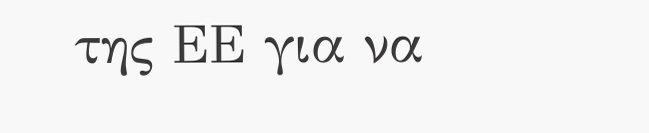της ΕΕ για να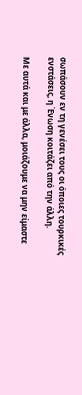σωπάσουν εν τη γενέσει τους οι όποιες τουρκικές ενστάσεις, η Ένωση κοιτάζει από την άλλη.

Με αυτά και με άλλα, μοιάζουμε να μην είμαστε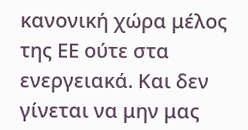κανονική χώρα μέλος της ΕΕ ούτε στα ενεργειακά. Και δεν γίνεται να μην μας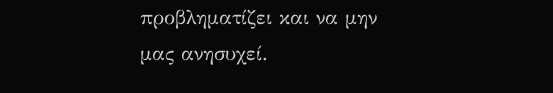προβληματίζει και να μην μας ανησυχεί.